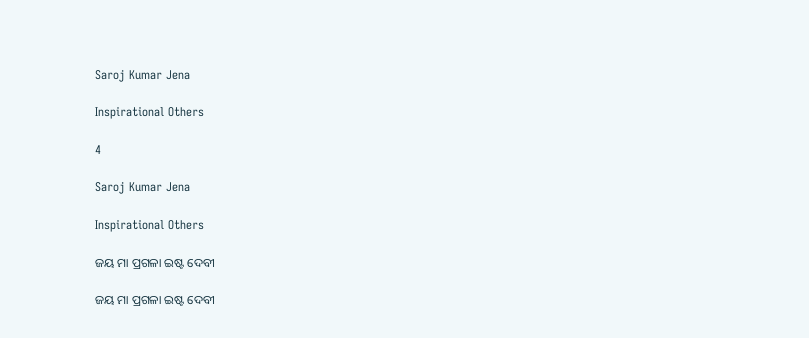Saroj Kumar Jena

Inspirational Others

4

Saroj Kumar Jena

Inspirational Others

ଜୟ ମା ପ୍ରଗଳା ଇଷ୍ଟ ଦେବୀ

ଜୟ ମା ପ୍ରଗଳା ଇଷ୍ଟ ଦେବୀ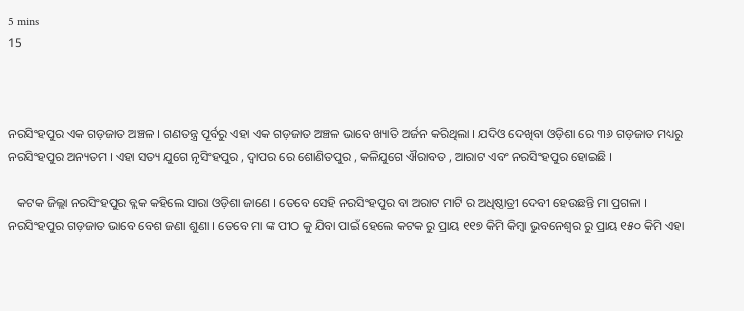5 mins
15



ନରସିଂହପୁର ଏକ ଗଡ଼ଜାତ ଅଞ୍ଚଳ । ଗଣତନ୍ତ୍ର ପୂର୍ବରୁ ଏହା ଏକ ଗଡ଼ଜାତ ଅଞ୍ଚଳ ଭାବେ ଖ୍ୟାତି ଅର୍ଜନ କରିଥିଲା । ଯଦିଓ ଦେଖିବା ଓଡ଼ିଶା ରେ ୩୬ ଗଡ଼ଜାତ ମଧ୍ୟରୁ ନରସିଂହପୁର ଅନ୍ୟତମ । ଏହା ସତ୍ୟ ଯୁଗେ ନୃସିଂହପୁର , ଦ୍ଵାପର ରେ ଶୋଣିତପୁର , କଳିଯୁଗେ ଐରାବତ , ଆରାଟ ଏବଂ ନରସିଂହପୁର ହୋଇଛି ।

   କଟକ ଜିଲ୍ଲା ନରସିଂହପୁର ବ୍ଲକ କହିଲେ ସାରା ଓଡ଼ିଶା ଜାଣେ । ତେବେ ସେହି ନରସିଂହପୁର ବା ଅରାଟ ମାଟି ର ଅଧିଷ୍ଠାତ୍ରୀ ଦେବୀ ହେଉଛନ୍ତି ମା ପ୍ରଗଳା । ନରସିଂହପୁର ଗଡ଼ଜାତ ଭାବେ ବେଶ ଜଣା ଶୁଣା । ତେବେ ମା ଙ୍କ ପୀଠ କୁ ଯିବା ପାଇଁ ହେଲେ କଟକ ରୁ ପ୍ରାୟ ୧୧୭ କିମି କିମ୍ବା ଭୁବନେଶ୍ୱର ରୁ ପ୍ରାୟ ୧୫୦ କିମି ଏହା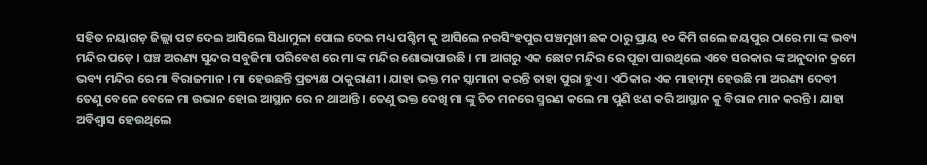ସହିତ ନୟାଗଡ଼ ଜିଲ୍ଲା ପଟ ଦେଇ ଆସିଲେ ସିଧାମୁଳା ପୋଲ ଦେଇ ମଧ୍ୟ ପଶ୍ଚିମ କୁ ଆସିଲେ ନରସିଂହପୁର ପଞ୍ଚମୁଖୀ ଛକ ଠାରୁ ପ୍ରାୟ ୧୦ କିମି ଗଲେ ଜୟପୁର ଠାରେ ମା ଙ୍କ ଭବ୍ୟ ମନ୍ଦିର ପଡ଼େ । ଘଞ୍ଚ ଅରଣ୍ୟ ସୁନ୍ଦର ସବୁଜିମା ପରିବେଶ ରେ ମା ଙ୍କ ମନ୍ଦିର ଶୋଭାପାଉଛି । ମା ଆଗରୁ ଏକ ଛୋଟ ମନ୍ଦିର ରେ ପୂଜା ପାଉଥିଲେ ଏବେ ସରକାର ଙ୍କ ଅନୁଦାନ କ୍ରମେ ଭବ୍ୟ ମନ୍ଦିର ରେ ମା ବିରାଜମାନ । ମା ହେଉଛନ୍ତି ପ୍ରତ୍ୟକ୍ଷ ଠାକୁରାଣୀ । ଯାହା ଭକ୍ତ ମନ ସ୍କାମାନା କରନ୍ତି ତାହା ପୁରା ହୁଏ । ଏଠିକାର ଏକ ମାହାତ୍ମ୍ୟ ହେଉଛି ମା ଅରଣ୍ୟ ଦେବୀ ତେଣୁ ବେଳେ ବେଳେ ମା ଉଭାନ ହୋଇ ଆସ୍ଥାନ ରେ ନ ଥାଆନ୍ତି । ତେଣୁ ଭକ୍ତ ଦେଖି ମା ଙ୍କୁ ଚିତ ମନରେ ସ୍ମରଣ କଲେ ମା ପୁଣି ଝଣ କରି ଆସ୍ଥାନ କୁ ବିରାଜ ମାନ କରନ୍ତି । ଯାହା ଅବିଶ୍ବାସ ହେଉଥିଲେ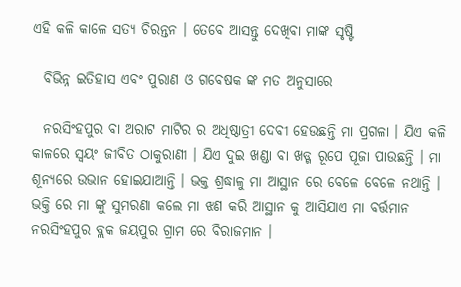ଏହି କଳି କାଳେ ସତ୍ୟ ଚିରନ୍ତନ । ତେବେ ଆସନ୍ତୁ ଦେଖିବା ମାଙ୍କ ସୃଷ୍ଟି

  ବିଭିନ୍ନ ଇତିହାସ ଏବଂ ପୁରାଣ ଓ ଗବେଷକ ଙ୍କ ମତ ଅନୁସାରେ

  ନରସିଂହପୁର ବା ଅରାଟ ମାଟିର ର ଅଧିଷ୍ଠାତ୍ରୀ ଦେବୀ ହେଉଛନ୍ତି ମା ପ୍ରଗଳା । ଯିଏ କଳି କାଳରେ ସ୍ଵୟଂ ଜୀବିତ ଠାକୁରାଣୀ । ଯିଏ ଦୁଇ ଖଣ୍ଡା ବା ଖଡ୍ଗ ରୂପେ ପୂଜା ପାଉଛନ୍ତି । ମା ଶୂନ୍ୟରେ ଉଭାନ ହୋଇଯାଆନ୍ତି । ଭକ୍ତ ଶ୍ରଦ୍ଧାଳୁ ମା ଆସ୍ଥାନ ରେ ବେଳେ ବେଳେ ନଥାନ୍ତି । ଭକ୍ତି ରେ ମା ଙ୍କୁ ସୁମରଣା କଲେ ମା ଝଣ କରି ଆସ୍ଥାନ କୁ ଆସିଯାଏ ମା ବର୍ତ୍ତମାନ ନରସିଂହପୁର ବ୍ଲକ ଜୟପୁର ଗ୍ରାମ ରେ ବିରାଜମାନ ।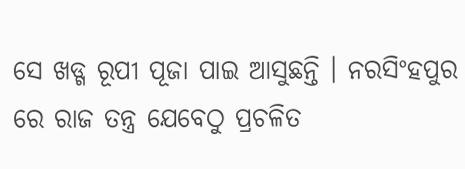ସେ ଖଡ୍ଗ ରୂପୀ ପୂଜା ପାଇ ଆସୁଛନ୍ତି । ନରସିଂହପୁର ରେ ରାଜ ତନ୍ତ୍ର ଯେବେଠୁ ପ୍ରଚଳିତ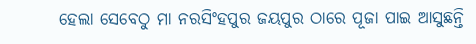ହେଲା ସେବେଠୁ ମା ନରସିଂହପୁର ଜୟପୁର ଠାରେ ପୂଜା ପାଇ ଆସୁଛନ୍ତି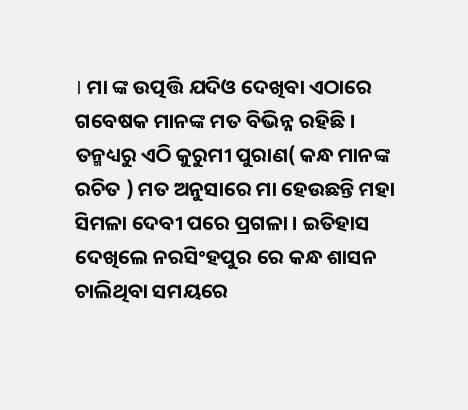। ମା ଙ୍କ ଉତ୍ପତ୍ତି ଯଦିଓ ଦେଖିବା ଏଠାରେ ଗବେଷକ ମାନଙ୍କ ମତ ବିଭିନ୍ନ ରହିଛି । ତନ୍ମଧ୍ୟରୁ ଏଠି କୁରୁମୀ ପୁରାଣ( କନ୍ଧ ମାନଙ୍କ ରଚିତ ) ମତ ଅନୁସାରେ ମା ହେଉଛନ୍ତି ମହା ସିମଳା ଦେବୀ ପରେ ପ୍ରଗଳା । ଇତିହାସ ଦେଖିଲେ ନରସିଂହପୁର ରେ କନ୍ଧ ଶାସନ ଚାଲିଥିବା ସମୟରେ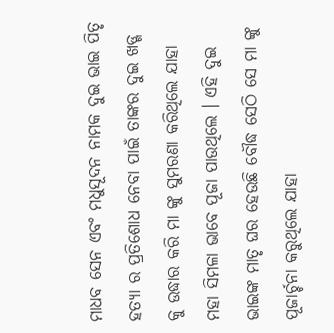ମାଧବ ସେନ ଏବଂ ମଧୁସୂଦନ ନାମକ ଦୁଇ ଭାଇ ପିତୃ ହତ୍ୟା ର ପ୍ରତିଶୋଧ ନେବା ପାଇଁ ତାଙ୍କର ଦୁଇ ଖଡ୍ଗ କୁ ଉଦ୍ଧାର କରି ମା ଙ୍କୁ ସୁମରଣା କରିଥିଲେ ଯାହା ମହା ସିମଳା ଭାବେ ପୂଜା ପାଉଥିଲେ । ଏହି ଦୁଇ ଭାଇଙ୍କ ମାତୃ ଘର ହେଉଛି ବୌଦ୍ଧ ସେଠି ସେ ମା ଙ୍କୁ ପୂଜାର୍ଚ୍ଚନା କରୁଥିଲେ ଯାହା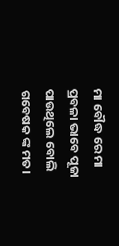ମା ବୌଦ୍ଧ ରେ ମା ପ୍ରବଳା ଭାବେ ପୂଜା ପାଉଥିଲେ ବୋଲି ଗବେଷକ ଙ୍କ ମତ।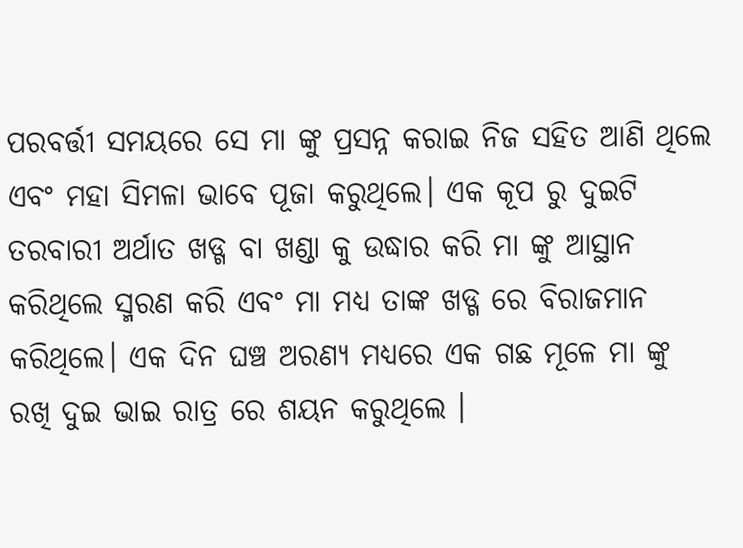ପରବର୍ତ୍ତୀ ସମୟରେ ସେ ମା ଙ୍କୁ ପ୍ରସନ୍ନ କରାଇ ନିଜ ସହିତ ଆଣି ଥିଲେ ଏବଂ ମହା ସିମଳା ଭାବେ ପୂଜା କରୁଥିଲେ। ଏକ କୂପ ରୁ ଦୁଇଟି ତରବାରୀ ଅର୍ଥାତ ଖଡ୍ଗ ବା ଖଣ୍ଡା କୁ ଉଦ୍ଧାର କରି ମା ଙ୍କୁ ଆସ୍ଥାନ କରିଥିଲେ ସ୍ମରଣ କରି ଏବଂ ମା ମଧ୍ୟ ତାଙ୍କ ଖଡ୍ଗ ରେ ବିରାଜମାନ କରିଥିଲେ। ଏକ ଦିନ ଘଞ୍ଚ ଅରଣ୍ୟ ମଧ୍ୟରେ ଏକ ଗଛ ମୂଳେ ମା ଙ୍କୁ ରଖି ଦୁଇ ଭାଇ ରାତ୍ର ରେ ଶୟନ କରୁଥିଲେ ।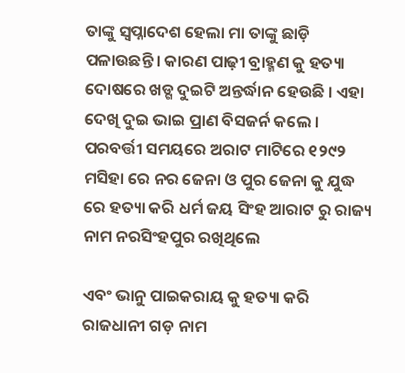ତାଙ୍କୁ ସ୍ବପ୍ନାଦେଶ ହେଲା ମା ତାଙ୍କୁ ଛାଡ଼ି ପଳାଉଛନ୍ତି । କାରଣ ପାଢ଼ୀ ବ୍ରାହ୍ମଣ କୁ ହତ୍ୟା ଦୋଷରେ ଖଡ୍ଗ ଦୁଇଟି ଅନ୍ତର୍ଦ୍ଧାନ ହେଉଛି । ଏହା ଦେଖି ଦୁଇ ଭାଇ ପ୍ରାଣ ବିସଜର୍ନ କଲେ । ପରବର୍ତ୍ତୀ ସମୟରେ ଅରାଟ ମାଟିରେ ୧୨୯୨ ମସିହା ରେ ନର ଜେନା ଓ ପୁର ଜେନା କୁ ଯୁଦ୍ଧ ରେ ହତ୍ୟା କରି ଧର୍ମ ଜୟ ସିଂହ ଆରାଟ ରୁ ରାଜ୍ୟ ନାମ ନରସିଂହପୁର ରଖିଥିଲେ

ଏବଂ ଭାନୁ ପାଇକରାୟ କୁ ହତ୍ୟା କରି ରାଜଧାନୀ ଗଡ଼ ନାମ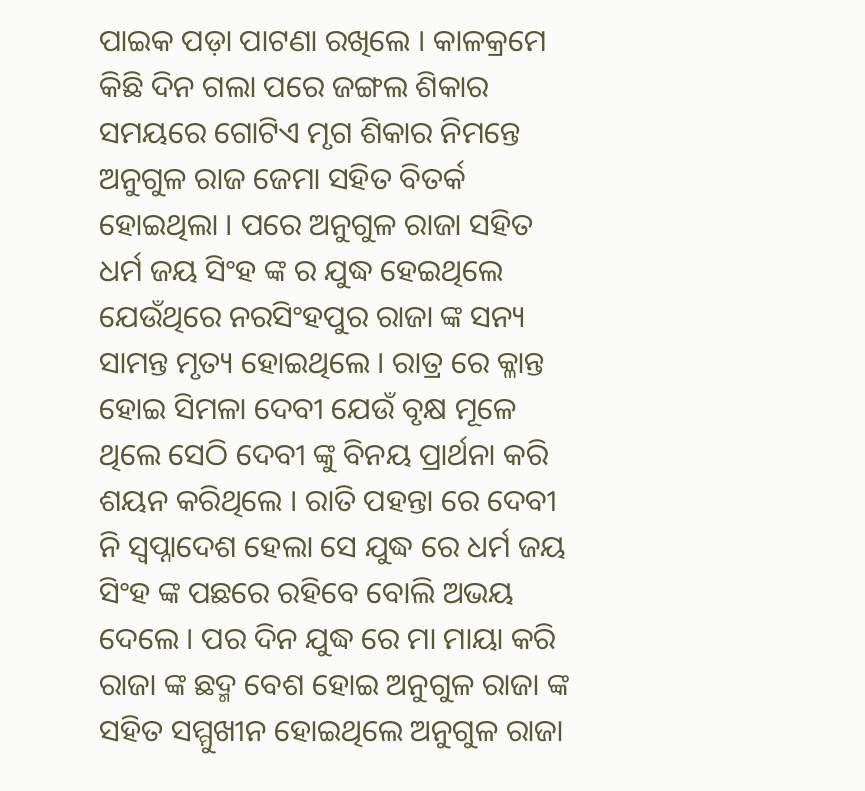ପାଇକ ପଡ଼ା ପାଟଣା ରଖିଲେ । କାଳକ୍ରମେ କିଛି ଦିନ ଗଲା ପରେ ଜଙ୍ଗଲ ଶିକାର ସମୟରେ ଗୋଟିଏ ମୃଗ ଶିକାର ନିମନ୍ତେ ଅନୁଗୁଳ ରାଜ ଜେମା ସହିତ ବିତର୍କ ହୋଇଥିଲା । ପରେ ଅନୁଗୁଳ ରାଜା ସହିତ ଧର୍ମ ଜୟ ସିଂହ ଙ୍କ ର ଯୁଦ୍ଧ ହେଇଥିଲେ ଯେଉଁଥିରେ ନରସିଂହପୁର ରାଜା ଙ୍କ ସନ୍ୟ ସାମନ୍ତ ମୃତ୍ୟ ହୋଇଥିଲେ । ରାତ୍ର ରେ କ୍ଳାନ୍ତ ହୋଇ ସିମଳା ଦେବୀ ଯେଉଁ ବୃକ୍ଷ ମୂଳେ ଥିଲେ ସେଠି ଦେବୀ ଙ୍କୁ ବିନୟ ପ୍ରାର୍ଥନା କରି ଶୟନ କରିଥିଲେ । ରାତି ପହନ୍ତା ରେ ଦେବୀ ନି ସ୍ବପ୍ନାଦେଶ ହେଲା ସେ ଯୁଦ୍ଧ ରେ ଧର୍ମ ଜୟ ସିଂହ ଙ୍କ ପଛରେ ରହିବେ ବୋଲି ଅଭୟ ଦେଲେ । ପର ଦିନ ଯୁଦ୍ଧ ରେ ମା ମାୟା କରି ରାଜା ଙ୍କ ଛଦ୍ମ ବେଶ ହୋଇ ଅନୁଗୁଳ ରାଜା ଙ୍କ ସହିତ ସମ୍ମୁଖୀନ ହୋଇଥିଲେ ଅନୁଗୁଳ ରାଜା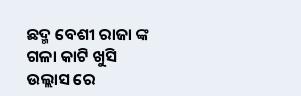ଛଦ୍ମ ବେଶୀ ରାଜା ଙ୍କ ଗଳା କାଟି ଖୁସି ଉଲ୍ଲାସ ରେ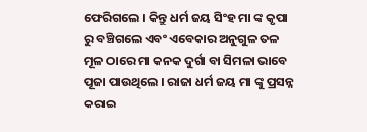ଫେରିଗଲେ । କିନ୍ତୁ ଧର୍ମ ଜୟ ସିଂହ ମା ଙ୍କ କୃପା ରୁ ବଞ୍ଚିଗଲେ ଏବଂ ଏବେକାର ଅନୁଗୁଳ ତଳ ମୂଳ ଠାରେ ମା କନକ ଦୁର୍ଗା ବା ସିମଳା ଭାବେ ପୂଜା ପାଉଥିଲେ । ରାଜା ଧର୍ମ ଜୟ ମା ଙ୍କୁ ପ୍ରସନ୍ନ କରାଇ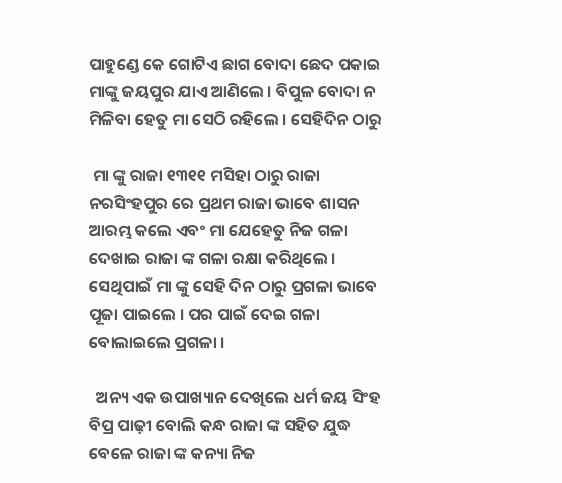ପାହୁଣ୍ଡେ କେ ଗୋଟିଏ ଛାଗ ବୋଦା ଛେଦ ପକାଇ ମାଙ୍କୁ ଜୟପୁର ଯାଏ ଆଣିଲେ । ବିପୁଳ ବୋଦା ନ ମିଳିବା ହେତୁ ମା ସେଠି ରହିଲେ । ସେହିଦିନ ଠାରୁ

 ମା ଙ୍କୁ ରାଜା ୧୩୧୧ ମସିହା ଠାରୁ ରାଜା ନରସିଂହପୁର ରେ ପ୍ରଥମ ରାଜା ଭାବେ ଶାସନ ଆରମ୍ଭ କଲେ ଏବଂ ମା ଯେହେତୁ ନିଜ ଗଳା ଦେଖାଇ ରାଜା ଙ୍କ ଗଳା ରକ୍ଷା କରିଥିଲେ । ସେଥିପାଇଁ ମା ଙ୍କୁ ସେହି ଦିନ ଠାରୁ ପ୍ରଗଳା ଭାବେ ପୂଜା ପାଇଲେ । ପର ପାଇଁ ଦେଇ ଗଳା ବୋଲାଇଲେ ପ୍ରଗଳା ।

  ଅନ୍ୟ ଏକ ଉପାଖ୍ୟାନ ଦେଖିଲେ ଧର୍ମ ଜୟ ସିଂହ ବିପ୍ର ପାଢ଼ୀ ବୋଲି କନ୍ଧ ରାଜା ଙ୍କ ସହିତ ଯୁଦ୍ଧ ବେଳେ ରାଜା ଙ୍କ କନ୍ୟା ନିଜ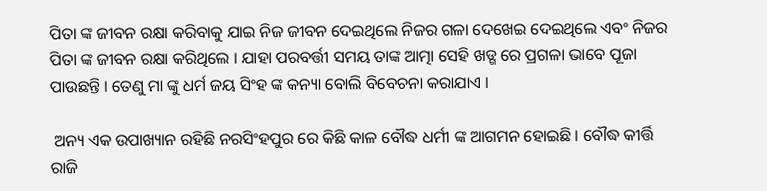ପିତା ଙ୍କ ଜୀବନ ରକ୍ଷା କରିବାକୁ ଯାଇ ନିଜ ଜୀବନ ଦେଇଥିଲେ ନିଜର ଗଳା ଦେଖେଇ ଦେଇଥିଲେ ଏବଂ ନିଜର ପିତା ଙ୍କ ଜୀବନ ରକ୍ଷା କରିଥିଲେ । ଯାହା ପରବର୍ତ୍ତୀ ସମୟ ତାଙ୍କ ଆତ୍ମା ସେହି ଖଡ୍ଗ ରେ ପ୍ରଗଳା ଭାବେ ପୂଜା ପାଉଛନ୍ତି । ତେଣୁ ମା ଙ୍କୁ ଧର୍ମ ଜୟ ସିଂହ ଙ୍କ କନ୍ୟା ବୋଲି ବିବେଚନା କରାଯାଏ ।

 ଅନ୍ୟ ଏକ ଉପାଖ୍ୟାନ ରହିଛି ନରସିଂହପୁର ରେ କିଛି କାଳ ବୌଦ୍ଧ ଧର୍ମୀ ଙ୍କ ଆଗମନ ହୋଇଛି । ବୌଦ୍ଧ କୀର୍ତ୍ତି ରାଜି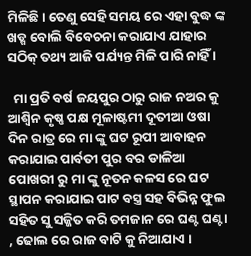ମିଳିଛି। ତେଣୁ ସେହି ସମୟ ରେ ଏହା ବୁଦ୍ଧ ଙ୍କ ଖଡ୍ଗ ବୋଲି ବିବେଚନା କରାଯାଏ ଯାହାର ସଠିକ୍ ତଥ୍ୟ ଆଜି ପର୍ଯ୍ୟନ୍ତ ମିଳି ପାରି ନାହିଁ ।

  ମା ପ୍ରତି ବର୍ଷ ଜୟପୁର ଠାରୁ ରାଜ ନଅର କୁ ଆଶ୍ଵିନ କୃଷ୍ଣ ପକ୍ଷ ମୂଳାଷ୍ଟମୀ ଦୂତୀଆ ଓଷା ଦିନ ରାତ୍ର ରେ ମା ଙ୍କୁ ଘଟ ରୂପୀ ଆବାହନ କରାଯାଇ ପାର୍ବତୀ ପୁର ବର ଡାଳିଆ ପୋଖରୀ ରୁ ମା ଙ୍କୁ ନୂତନ କଳସ ରେ ଘଟ ସ୍ଥାପନ କରାଯାଇ ପାଟ ବସ୍ତ୍ର ସହ ବିଭିନ୍ନ ଫୁଲ ସହିତ ସୁ ସଜ୍ଜିତ କରି ତମଜାନ ରେ ଘଣ୍ଟ ଘଣ୍ଟା , ଢୋଲ ରେ ରାଜ ବାଟି କୁ ନିଆଯାଏ ।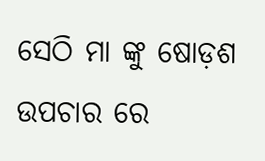ସେଠି ମା ଙ୍କୁ ଷୋଡ଼ଶ ଉପଚାର ରେ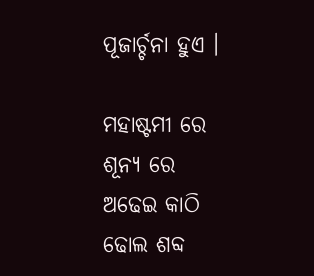ପୂଜାର୍ଚ୍ଚନା ହୁଏ ।

ମହାଷ୍ଟମୀ ରେ ଶୂନ୍ୟ ରେ ଅଢେଇ କାଠି ଢୋଲ ଶବ୍ଦ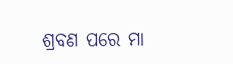ଶ୍ରବଣ ପରେ ମା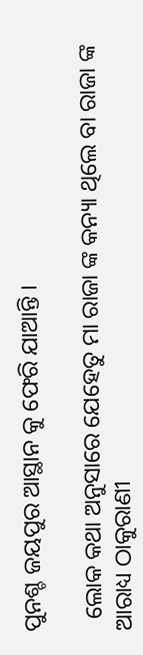ପୁନଶ୍ଚ ଜୟପୁର ଆସ୍ଥାନ କୁ ଫେରି ଯାଆନ୍ତି ।

  ଲୋକ କଥା ଅନୁସାରେ ଯେହେତୁ ମା ରାଜା ଙ୍କ କନ୍ୟା ଥିଲେ ବା ରାଜା ଙ୍କ ଆରାଧ୍ୟ ଠାକୁରାଣୀ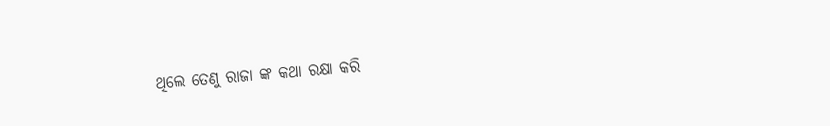ଥିଲେ ତେଣୁ ରାଜା ଙ୍କ କଥା ରକ୍ଷା କରି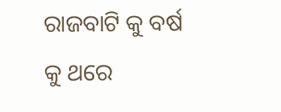ରାଜବାଟି କୁ ବର୍ଷ କୁ ଥରେ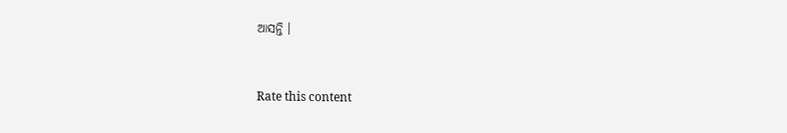ଆସନ୍ତି ।



Rate this content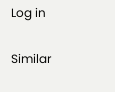Log in

Similar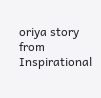oriya story from Inspirational